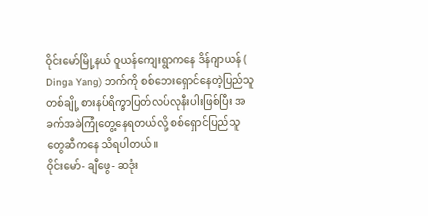ဝိုင်းမော်မြို့နယ် ဝူယန်ကျေးရွာကနေ ဒိန်ဂျာယန် ( Dinga Yang) ဘက်ကို စစ်ဘေးရှောင်နေတဲ့ပြည်သူတစ်ချို့ စားနပ်ရိက္ခာပြတ်လပ်လုနီးပါးဖြစ်ပြီး အခက်အခဲကြုံတွေ့နေရတယ်လို့ စစ်ရှောင်ပြည်သူတွေဆီကနေ သိရပါတယ်။
ဝိုင်းမော်- ချီဖွေ- ဆဒုံး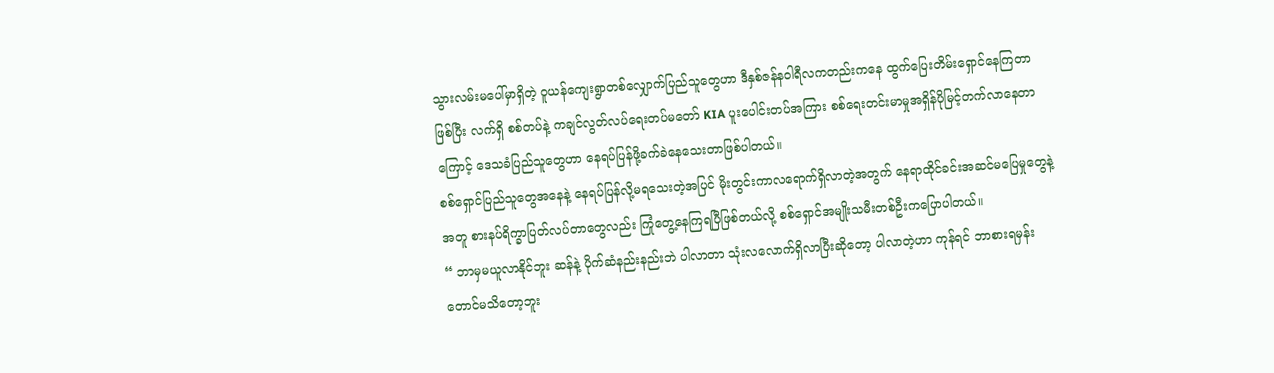သွားလမ်းမပေါ်မှာရှိတဲ့ ဝူယန်ကျေးရွာတစ်လျှောက်ပြည်သူတွေဟာ ဒီနှစ်ဇန်နဝါရီလကတည်းကနေ ထွက်ပြေးတိမ်းရှောင်နေကြတာဖြစ်ပြီး လက်ရှိ စစ်တပ်နဲ့ ကချင်လွတ်လပ်ရေးတပ်မတော် KIA ပူးပေါင်းတပ်အကြား စစ်ရေးတင်းမာမှုအရှိန်ပိုမြင့်တက်လာနေတာကြောင့် ဒေသခံပြည်သူတွေဟာ နေရပ်ပြန်ဖို့ခက်ခဲနေသေးတာဖြစ်ပါတယ်။
စစ်ရှောင်ပြည်သူတွေအနေနဲ့ နေရပ်ပြန်လို့မရသေးတဲ့အပြင် မိုးတွင်းကာလရောက်ရှိလာတဲ့အတွက် နေရာထိုင်ခင်းအဆင်မပြေမှုတွေနဲ့အတူ စားနပ်ရိက္ခာပြတ်လပ်တာတွေလည်း ကြုံတွေ့နေကြရပြီဖြစ်တယ်လို့ စစ်ရှောင်အမျိုးသမီးတစ်ဦးကပြောပါတယ်။
“ ဘာမှမယူလာနိုင်ဘူး ဆန်နဲ့ ပိုက်ဆံနည်းနည်းဘဲ ပါလာတာ သုံးလလောက်ရှိလာပြီးဆိုတော့ ပါလာတဲ့ဟာ ကုန်ရင် ဘာစားရမှန်းတောင်မသိတော့ဘူး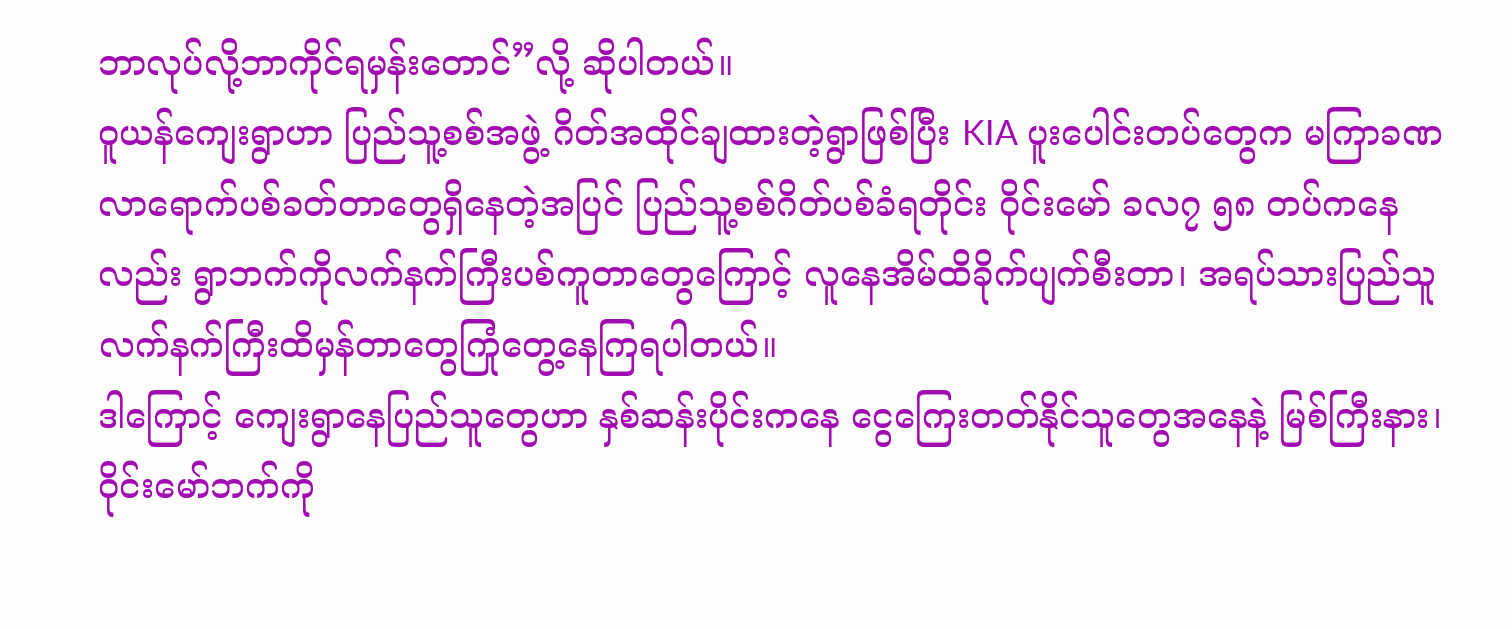ဘာလုပ်လို့ဘာကိုင်ရမှန်းတောင်”လို့ ဆိုပါတယ်။
ဝူယန်ကျေးရွာဟာ ပြည်သူ့စစ်အဖွဲ့ ဂိတ်အထိုင်ချထားတဲ့ရွာဖြစ်ပြီး KIA ပူးပေါင်းတပ်တွေက မကြာခဏ လာရောက်ပစ်ခတ်တာတွေရှိနေတဲ့အပြင် ပြည်သူ့စစ်ဂိတ်ပစ်ခံရတိုင်း ဝိုင်းမော် ခလ၇ ၅၈ တပ်ကနေလည်း ရွာဘက်ကိုလက်နက်ကြီးပစ်ကူတာတွေကြောင့် လူနေအိမ်ထိခိုက်ပျက်စီးတာ၊ အရပ်သားပြည်သူ လက်နက်ကြီးထိမှန်တာတွေကြုံတွေ့နေကြရပါတယ်။
ဒါကြောင့် ကျေးရွာနေပြည်သူတွေဟာ နှစ်ဆန်းပိုင်းကနေ ငွေကြေးတတ်နိုင်သူတွေအနေနဲ့ မြစ်ကြီးနား၊ဝိုင်းမော်ဘက်ကို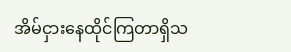အိမ်ငှားနေထိုင်ကြတာရှိသ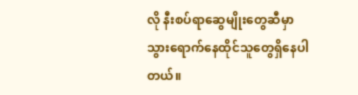လို နီးစပ်ရာဆွေမျိုးတွေဆီမှာ သွားရောက်နေထိုင်သူတွေရှိနေပါတယ်။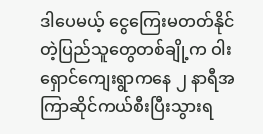ဒါပေမယ့် ငွေကြေးမတတ်နိုင်တဲ့ပြည်သူတွေတစ်ချို့က ဝါးရှောင်ကျေးရွာကနေ ၂ နာရီအကြာဆိုင်ကယ်စီးပြီးသွားရ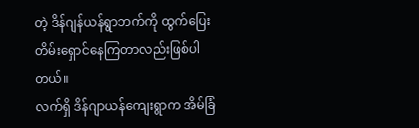တဲ့ ဒိန်ဂျန်ယန်ရွာဘက်ကို ထွက်ပြေးတိမ်းရှောင်နေကြတာလည်းဖြစ်ပါတယ်။
လက်ရှိ ဒိန်ဂျာယန်ကျေးရွာက အိမ်ခြံ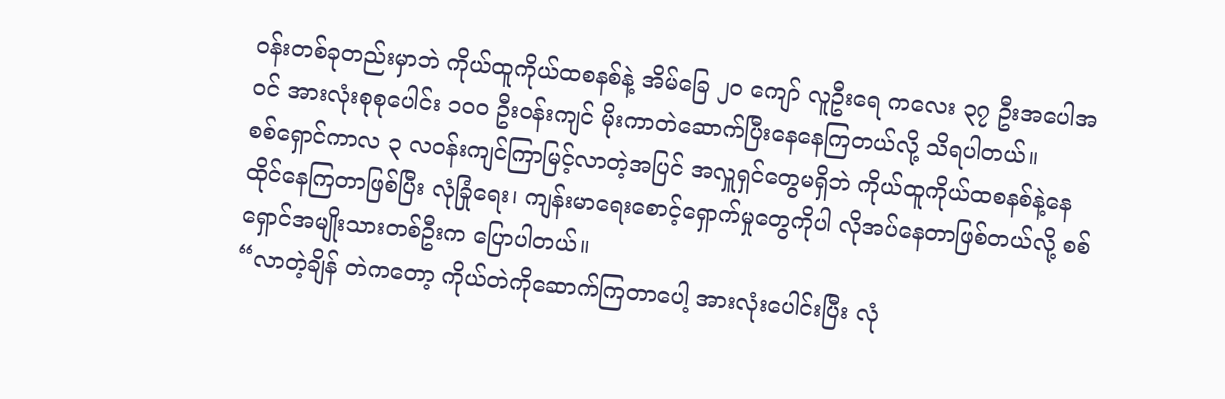ဝန်းတစ်ခုတည်းမှာဘဲ ကိုယ်ထူကိုယ်ထစနစ်နဲ့ အိမ်ခြေ ၂၀ ကျော် လူဦးရေ ကလေး ၃၇ ဦးအပေါအဝင် အားလုံးစုစုပေါင်း ၁၀၀ ဦးဝန်းကျင် မိုးကာတဲဆောက်ပြီးနေနေကြတယ်လို့ သိရပါတယ်။
စစ်ရှောင်ကာလ ၃ လဝန်းကျင်ကြာမြင့်လာတဲ့အပြင် အလှူရှင်တွေမရှိဘဲ ကိုယ်ထူကိုယ်ထစနစ်နဲ့နေထိုင်နေကြတာဖြစ်ပြီး လုံခြုံရေး၊ ကျန်းမာရေးစောင့်ရှောက်မှုတွေကိုပါ လိုအပ်နေတာဖြစ်တယ်လို့ စစ်ရှောင်အမျိုးသားတစ်ဦးက ပြောပါတယ်။
“လာတဲ့ချိန် တဲကတော့ ကိုယ်တဲကိုဆောက်ကြတာပေါ့ အားလုံးပေါင်းပြီး လုံ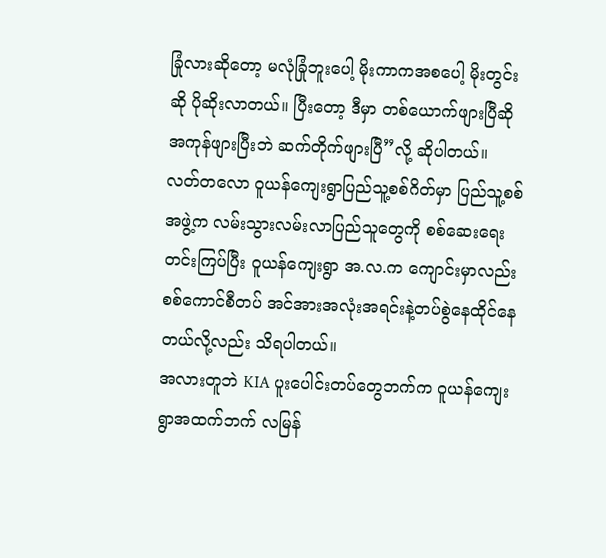ခြုံလားဆိုတော့ မလုံခြုံဘူးပေါ့ မိုးကာကအစပေါ့ မိုးတွင်းဆို ပိုဆိုးလာတယ်။ ပြီးတော့ ဒီမှာ တစ်ယောက်ဖျားပြီဆို အကုန်ဖျားပြီးဘဲ ဆက်တိုက်ဖျားပြီ”လို့ ဆိုပါတယ်။
လတ်တလော ဝူယန်ကျေးရွာပြည်သူ့စစ်ဂိတ်မှာ ပြည်သူ့စစ်အဖွဲ့က လမ်းသွားလမ်းလာပြည်သူတွေကို စစ်ဆေးရေးတင်းကြပ်ပြီး ဝူယန်ကျေးရွာ အ.လ.က ကျောင်းမှာလည်း စစ်ကောင်စီတပ် အင်အားအလုံးအရင်းနဲ့တပ်စွဲနေထိုင်နေတယ်လို့လည်း သိရပါတယ်။
အလားတူဘဲ KIA ပူးပေါင်းတပ်တွေဘက်က ဝူယန်ကျေးရွာအထက်ဘက် လမြန်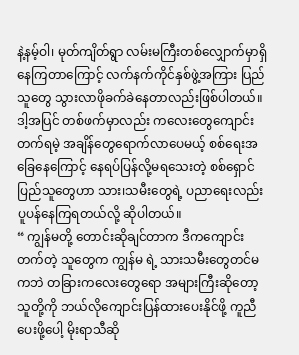နဲ့နမ့်ဝါ၊ မုတ်ကျိတ်ရွာ လမ်းမကြီးတစ်လျှောက်မှာရှိနေကြတာကြောင့် လက်နက်ကိုင်နှစ်ဖွဲ့အကြား ပြည်သူတွေ သွားလာဖိုခက်ခဲနေတာလည်းဖြစ်ပါတယ်။
ဒါ့အပြင် တစ်ဖက်မှာလည်း ကလေးတွေကျောင်းတက်ရမဲ့ အချိန်တွေရောက်လာပေမယ့် စစ်ရေးအခြေနေကြောင့် နေရပ်ပြန်လို့မရသေးတဲ့ စစ်ရှောင်ပြည်သူတွေဟာ သား၊သမီးတွေရဲ့ ပညာရေးလည်းပူပန်နေကြရတယ်လို့ ဆိုပါတယ်။
“ ကျွန်မတို့ တောင်းဆိုချင်တာက ဒီကကျောင်းတက်တဲ့ သူတွေက ကျွန်မ ရဲ့ သားသမီးတွေတင်မကဘဲ တခြားကလေးတွေရော အများကြီးဆိုတော့ သူတို့ကို ဘယ်လိုကျောင်းပြန်ထားပေးနိုင်ဖို့ ကူညီပေးဖို့ပေါ့ မိုးရာသီဆို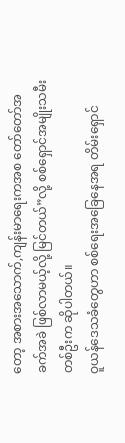တော့ အစားအသောက်,ကျန်းမာရေးကအစ တော်တော်အခက်အခဲ ဖြစ်လာမယ့်လို့ မြင်တယ်”လို့ စစ်ရှောင်အမျိုးသမီးတစ်ဦးက ဆိုပါတယ်။
ဝူယန်ဒေသခံတွေဟာ စစ်ရေးအခြေနေအရ တိမ်းရှောင်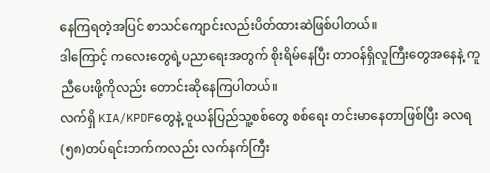နေကြရတဲ့အပြင် စာသင်ကျောင်းလည်းပိတ်ထားဆဲဖြစ်ပါတယ်။
ဒါကြောင့် ကလေးတွေရဲ့ပညာရေးအတွက် စိုးရိမ်နေပြီး တာဝန်ရှိလူကြီးတွေအနေနဲ့ ကူညီပေးဖို့ကိုလည်း တောင်းဆိုနေကြပါတယ်။
လက်ရှိ KIA/KPDFတွေနဲ့ ဝူယန်ပြည်သူ့စစ်တွေ စစ်ရေး တင်းမာနေတာဖြစ်ပြီး ခလရ(၅၈)တပ်ရင်းဘက်ကလည်း လက်နက်ကြီး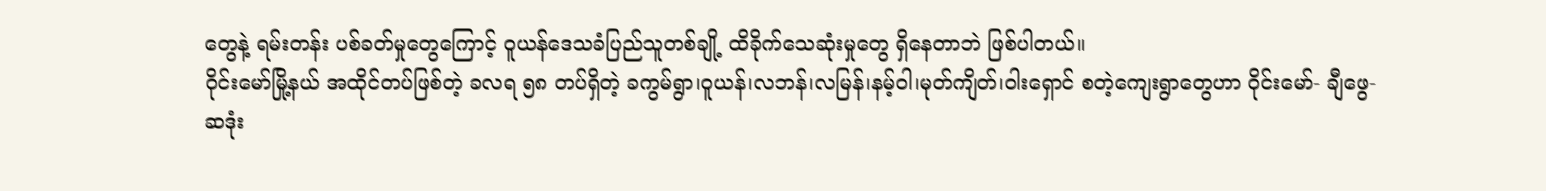တွေနဲ့ ရမ်းတန်း ပစ်ခတ်မှုတွေကြောင့် ဝူယန်ဒေသခံပြည်သူတစ်ချို့ ထိခိုက်သေဆုံးမှုတွေ ရှိနေတာဘဲ ဖြစ်ပါတယ်။
ဝိုင်းမော်မြို့နယ် အထိုင်တပ်ဖြစ်တဲ့ ခလရ ၅၈ တပ်ရှိတဲ့ ခကွမ်ရွာ၊ဝူယန်၊လဘန်၊လမြန်၊နမ့်ဝါ၊မုတ်ကျိတ်၊ဝါးရှောင် စတဲ့ကျေးရွာတွေဟာ ဝိုင်းမော်- ချီဖွေ- ဆဒုံး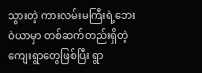သွားတဲ့ ကားလမ်းမကြီးရဲ့ဘေးဝဲယာမှာ တစ်ဆက်တည်းရှိတဲ့ကျေးရွာတွေဖြစ်ပြီး ရွာ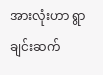အားလုံးဟာ ရွာချင်းဆက်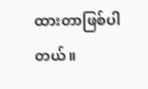ထားတာဖြစ်ပါတယ်။